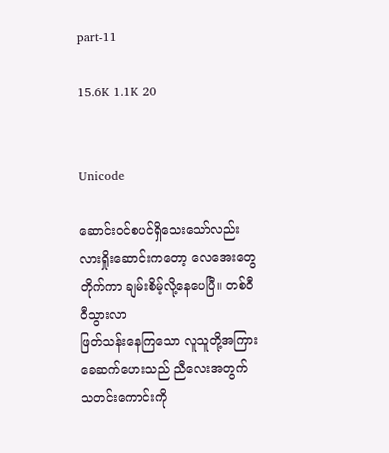part-11

15.6K 1.1K 20


Unicode

ဆောင်းဝင်စပင်ရှိသေးသော်လည်း လားရှိုးဆောင်းကတော့ လေအေးတွေတိုက်ကာ ချမ်းစိမ့်လို့နေပေပြီ။ တစ်ဝီဝီသွားလာ
ဖြတ်သန်းနေကြသော လူသူတို့အကြား ခေဆက်ဟေးသည် ညီလေးအတွက် သတင်းကောင်းကို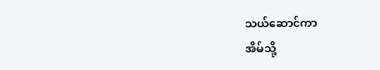သယ်ဆောင်ကာ
အိမ်သို့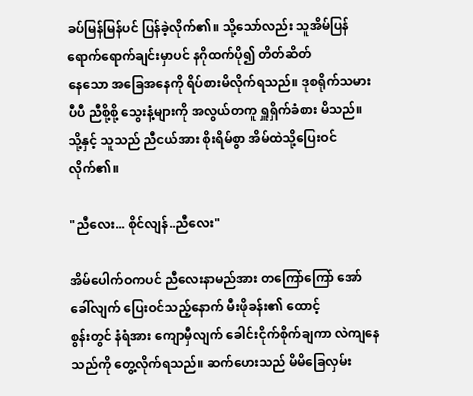ခပ်မြန်မြန်ပင် ပြန်ခဲ့လိုက်၏။ သို့သော်လည်း သူအိမ်ပြန်ရောက်ရောက်ချင်းမှာပင် နဂိုထက်ပို၍ တိတ်ဆိတ်
နေသော အခြေအနေကို ရိပ်စားမိလိုက်ရသည်။ ဒုစရိုက်သမားပီပီ ညီစို့စို့ သွေးနံ့များကို အလွယ်တကူ ရှူရှိက်ခံစား မိသည်။
သို့နှင့် သူသည် ညီငယ်အား စိုးရိမ်စွာ အိမ်ထဲသို့ပြေးဝင်လိုက်၏။

"ညီလေး... စိုင်လျန်..ညီလေး"

အိမ်ပေါက်ဝကပင် ညီလေးနာမည်အား တကြော်ကြော် အော်ခေါ်လျက် ပြေးဝင်သည့်နောက် မီးဖိုခန်း၏ ထောင့်
စွန်းတွင် နံရံအား ကျောမှီလျက် ခေါင်းငိုက်စိုက်ချကာ လဲကျနေသည်ကို တွေ့လိုက်ရသည်။ ဆက်ဟေးသည် မိမိခြေလှမ်း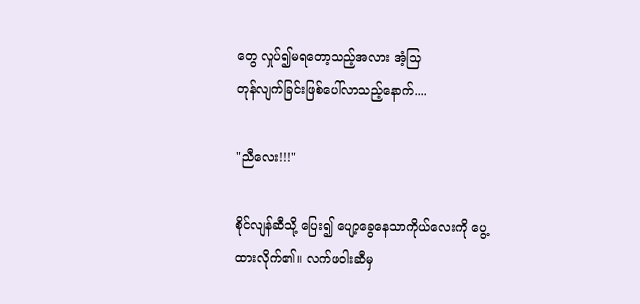တွေ လှုပ်၍မရတော့သည့်အလား အံ့သြ
တုန်လျက်ခြင်းဖြစ်ပေါ်လာသည့်နောက်....

"ညီလေး!!!"

စိုင်လျန်ဆီသို့ ပြေး၍ ပျော့ခွေနေသာကိုယ်လေးကို ပွေ့ထားလိုက်၏။ လက်ဖဝါးဆီမှ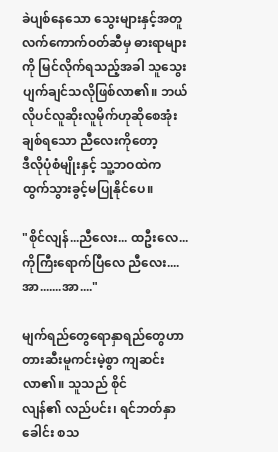ခဲပျစ်နေသော သွေးများနှင့်အတူ လက်ကောက်ဝတ်ဆီမှ ဓားရာများကို မြင်လိုက်ရသည့်အခါ သူသွေးပျက်ချင်သလိုဖြစ်လာ၏။ ဘယ်လိုပင်လူဆိုးလူမိုက်ဟုဆိုစေအုံး ချစ်ရသော ညီလေးကိုတော့
ဒီလိုပုံစံမျိုးနှင့် သူ့ဘဝထဲကထွက်သွားခွင့်မပြုနိုင်ပေ။

"စိုင်လျန်...ညီလေး... ထဦးလေ...ကိုကြီးရောက်ပြီလေ ညီလေး....အာ.......အာ...."

မျက်ရည်တွေရောနှာရည်တွေဟာ တားဆီးမူကင်းမဲ့စွာ ကျဆင်းလာ၏။ သူသည် စိုင်
လျန်၏ လည်ပင်း၊ ရင်ဘတ်နှာခေါင်း စသ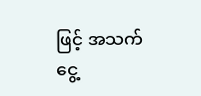ဖြင့် အသက်ငွေ့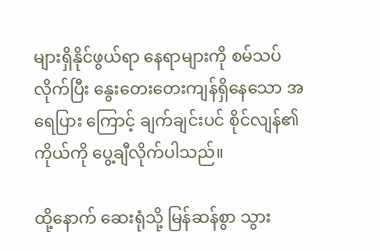များရှိနိုင်ဖွယ်ရာ နေရာများကို စမ်သပ်လိုက်ပြီး နွေးတေးတေးကျန်ရှိနေသော အရေပြား ကြောင့် ချက်ချင်းပင် စိုင်လျန်၏ ကိုယ်ကို ပွေ့ချီလိုက်ပါသည်။

ထို့နောက် ဆေးရုံသို့ မြန်ဆန်စွာ သွား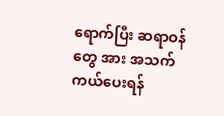ရောက်ပြီး ဆရာဝန်တွေ အား အသက်ကယ်ပေးရန်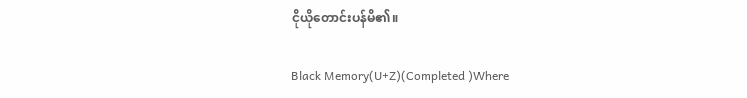ငိုယိုတောင်းပန်မိ၏။

Black Memory(U+Z)(Completed )Where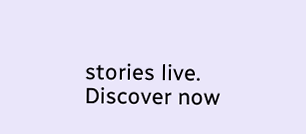stories live. Discover now